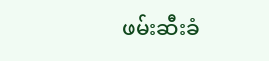ဖမ်းဆီးခံ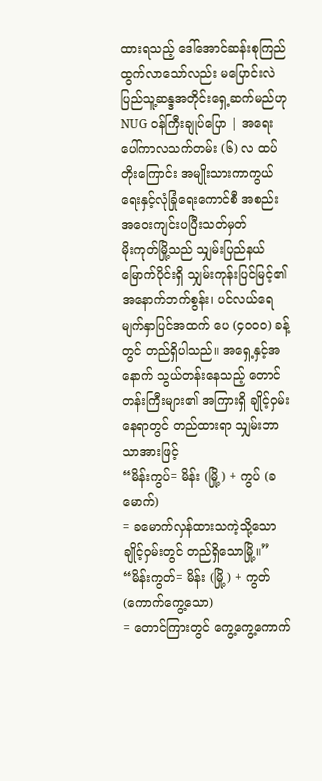ထားရသည့် ဒေါ်အောင်ဆန်းစုကြည် ထွက်လာသော်လည်း မပြောင်းလဲ ပြည်သူ့ဆန္ဒအတိုင်းရှေ့ဆက်မည်ဟု NUG ဝန်ကြီးချုပ်ပြော | အရေးပေါ်ကာလသက်တမ်း (၆) လ ထပ်တိုးကြောင်း အမျိုးသားကာကွယ်ရေးနှင့်လုံခြုံရေးကောင်စီ အစည်းအဝေးကျင်းပပြီးသတ်မှတ်
မိုးကုတ်မြို့သည် သျှမ်းပြည်နယ်မြောက်ပိုင်းရှိ သျှမ်းကုန်းပြင်မြင့်၏ အနောက်ဘက်စွန်း၊ ပင်လယ်ရေမျက်နှာပြင်အထက် ပေ (၄၀၀၀) ခန့်တွင် တည်ရှိပါသည်။ အရှေ့နှင့်အနောက် သွယ်တန်းနေသည့် တောင်တန်းကြီးများ၏ အကြားရှိ ချိုင့်ဝှမ်းနေရာတွင် တည်ထားရာ သျှမ်းဘာသာအားဖြင့်
“မိန်းကွပ်= မိန်း (မြို့) + ကွပ် (ခမောက်)
= ခမောက်လှန်ထားသကဲ့သို့သော ချိုင့်ဝှမ်းတွင် တည်ရှိသောမြို့။”
“မိန်းကွတ်= မိန်း (မြို့) + ကွတ် (ကောက်ကွေ့သော)
= တောင်ကြားတွင် ကွေ့ကွေ့ကောက်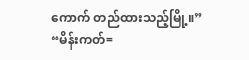ကောက် တည်ထားသည့်မြို့။”
“မိန်းကတ်=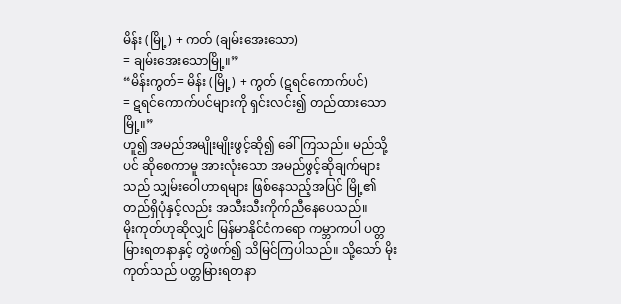မိန်း (မြို့) + ကတ် (ချမ်းအေးသော)
= ချမ်းအေးသောမြို့။”
“မိန်းကွတ်= မိန်း (မြို့) + ကွတ် (ဋရင်ကောက်ပင်)
= ဋရင်ကောက်ပင်များကို ရှင်းလင်း၍ တည်ထားသောမြို့။”
ဟူ၍ အမည်အမျိုးမျိုးဖွင့်ဆို၍ ခေါ်ကြသည်။ မည်သို့ပင် ဆိုစေကာမူ အားလုံးသော အမည်ဖွင့်ဆိုချက်များသည် သျှမ်းဝေါဟာရများ ဖြစ်နေသည့်အပြင် မြို့၏တည်ရှိပုံနှင့်လည်း အသီးသီးကိုက်ညီနေပေသည်။
မိုးကုတ်ဟုဆိုလျှင် မြန်မာနိုင်ငံကရော ကမ္ဘာကပါ ပတ္တမြားရတနာနှင့် တွဲဖက်၍ သိမြင်ကြပါသည်။ သို့သော် မိုးကုတ်သည် ပတ္တမြားရတနာ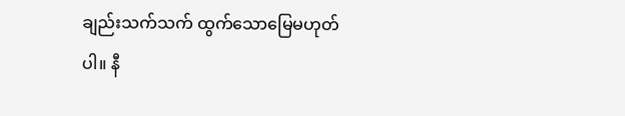ချည်းသက်သက် ထွက်သောမြေမဟုတ်ပါ။ နီ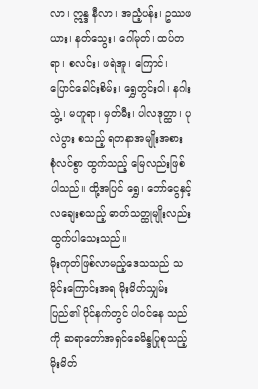လာ၊ ဣန္ဒ နီလာ၊ အညံ့ပန်း၊ ဥဿဖယား၊ နတ်သွေး၊ ဂေါ်မုတ်၊ ထပ်တရာ၊ စလင်း၊ ဖရဲအူ၊ ကြောင်၊ ပြောင်ခေါင်းစိမ်း၊ ရွှေတွင်းဝါ၊ နဂါးသွဲ့၊ မဟူရာ၊ မှတ်မီး၊ ပါလဒုတ္ထာ၊ ပုလဲပွား စသည့် ရတနာအမျိုးအစား စုံလင်စွာ ထွက်သည့် မြေလည်းဖြစ်ပါသည်။ ထို့အပြင် ရွှေ၊ ဘော်ငွေနှင့် လချေးစသည့် ဓာတ်သတ္ထုမျိုးလည်း ထွက်ပါသေးသည်။
မိုးကုတ်ဖြစ်လာမည့်ဒေသသည် သမိုင်းကြောင်းအရ မိုးမိတ်သျှမ်းပြည်၏ ပိုင်နက်တွင် ပါဝင်နေ သည်ကို ဆရာတော်အရှင်ခေမိန္ဒပြုစုသည့် မိုးမိတ်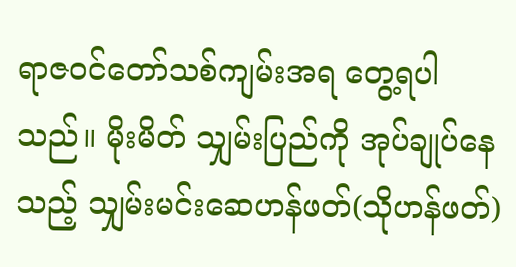ရာဇဝင်တော်သစ်ကျမ်းအရ တွေ့ရပါသည်။ မိုးမိတ် သျှမ်းပြည်ကို အုပ်ချုပ်နေသည့် သျှမ်းမင်းဆေဟန်ဖတ်(သိုဟန်ဖတ်)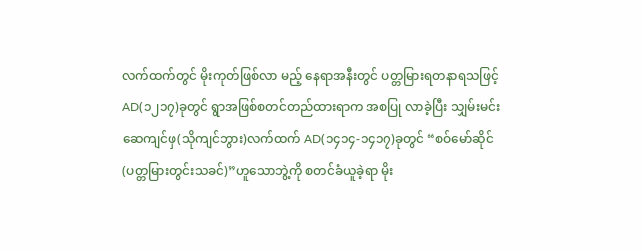လက်ထက်တွင် မိုးကုတ်ဖြစ်လာ မည့် နေရာအနီးတွင် ပတ္တမြားရတနာရသဖြင့် AD(၁၂၁၇)ခုတွင် ရွာအဖြစ်စတင်တည်ထားရာက အစပြု လာခဲ့ပြီး သျှမ်းမင်းဆေကျင်ဖှ(သိုကျင်ဘွား)လက်ထက် AD(၁၄၁၄-၁၄၁၇)ခုတွင် “စဝ်မော်ဆိုင် (ပတ္တမြားတွင်းသခင်)”ဟူသောဘွဲ့ကို စတင်ခံယူခဲ့ရာ မိုး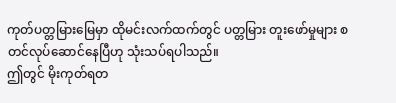ကုတ်ပတ္တမြားမြေမှာ ထိုမင်းလက်ထက်တွင် ပတ္တမြား တူးဖော်မှုများ စတင်လုပ်ဆောင်နေပြီဟု သုံးသပ်ရပါသည်။
ဤတွင် မိုးကုတ်ရတ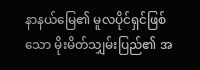နာနယ်မြေ၏ မူလပိုင်ရှင်ဖြစ်သော မိုးမိတ်သျှမ်းပြည်၏ အ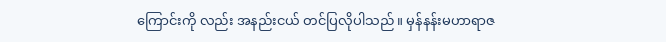ကြောင်းကို လည်း အနည်းငယ် တင်ပြလိုပါသည်။ မှန်နန်းမဟာရာဇ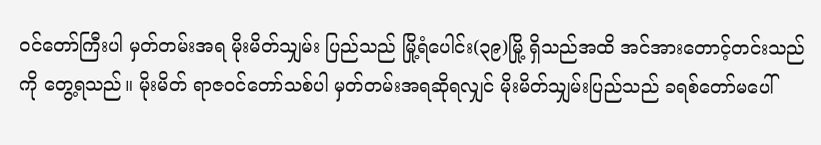ဝင်တော်ကြီးပါ မှတ်တမ်းအရ မိုးမိတ်သျှမ်း ပြည်သည် မြို့ရံပေါင်း(၃၉)မြို့ ရှိသည်အထိ အင်အားတောင့်တင်းသည်ကို တွေ့ရသည်။ မိုးမိတ် ရာဇဝင်တော်သစ်ပါ မှတ်တမ်းအရဆိုရလျှင် မိုးမိတ်သျှမ်းပြည်သည် ခရစ်တော်မပေါ်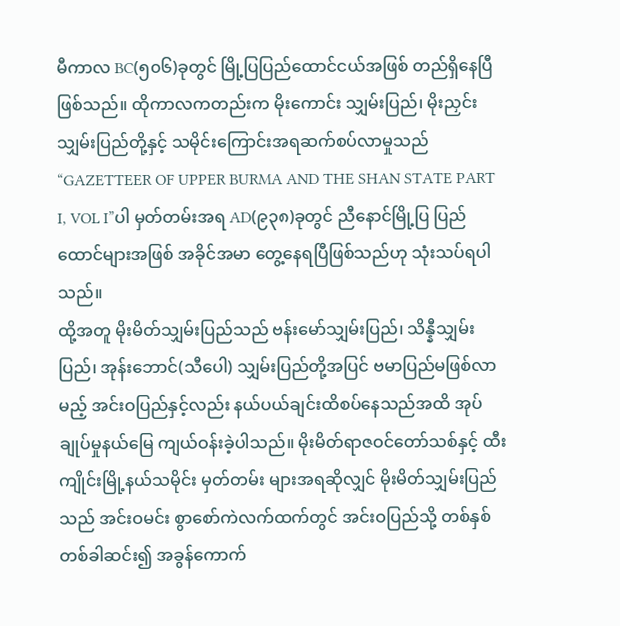မီကာလ BC(၅၀၆)ခုတွင် မြို့ပြပြည်ထောင်ငယ်အဖြစ် တည်ရှိနေပြီဖြစ်သည်။ ထိုကာလကတည်းက မိုးကောင်း သျှမ်းပြည်၊ မိုးညှင်းသျှမ်းပြည်တို့နှင့် သမိုင်းကြောင်းအရဆက်စပ်လာမှုသည် “GAZETTEER OF UPPER BURMA AND THE SHAN STATE PART I, VOL I”ပါ မှတ်တမ်းအရ AD(၉၃၈)ခုတွင် ညီနောင်မြို့ပြ ပြည်ထောင်များအဖြစ် အခိုင်အမာ တွေ့နေရပြီဖြစ်သည်ဟု သုံးသပ်ရပါသည်။
ထို့အတူ မိုးမိတ်သျှမ်းပြည်သည် ဗန်းမော်သျှမ်းပြည်၊ သိန္နီသျှမ်းပြည်၊ အုန်းဘောင်(သီပေါ) သျှမ်းပြည်တို့အပြင် ဗမာပြည်မဖြစ်လာမည့် အင်းဝပြည်နှင့်လည်း နယ်ပယ်ချင်းထိစပ်နေသည်အထိ အုပ်ချုပ်မှုနယ်မြေ ကျယ်ဝန်းခဲ့ပါသည်။ မိုးမိတ်ရာဇဝင်တော်သစ်နှင့် ထီးကျိုင်းမြို့နယ်သမိုင်း မှတ်တမ်း များအရဆိုလျှင် မိုးမိတ်သျှမ်းပြည်သည် အင်းဝမင်း စွာစော်ကဲလက်ထက်တွင် အင်းဝပြည်သို့ တစ်နှစ် တစ်ခါဆင်း၍ အခွန်ကောက်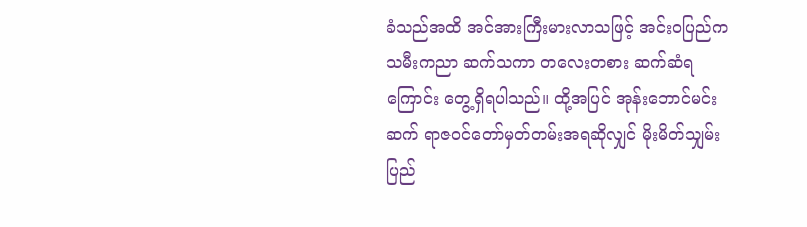ခံသည်အထိ အင်အားကြီးမားလာသဖြင့် အင်းဝပြည်က သမီးကညာ ဆက်သကာ တလေးတစား ဆက်ဆံရကြောင်း တွေ့ရှိရပါသည်။ ထို့အပြင် အုန်းဘောင်မင်းဆက် ရာဇဝင်တော်မှတ်တမ်းအရဆိုလျှင် မိုးမိတ်သျှမ်းပြည်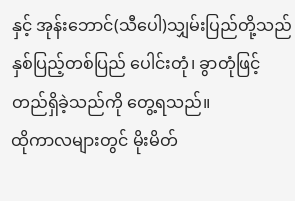နှင့် အုန်းဘောင်(သီပေါ)သျှမ်းပြည်တို့သည် နှစ်ပြည့်တစ်ပြည် ပေါင်းတုံ၊ ခွာတုံဖြင့် တည်ရှိခဲ့သည်ကို တွေ့ရသည်။
ထိုကာလများတွင် မိုးမိတ်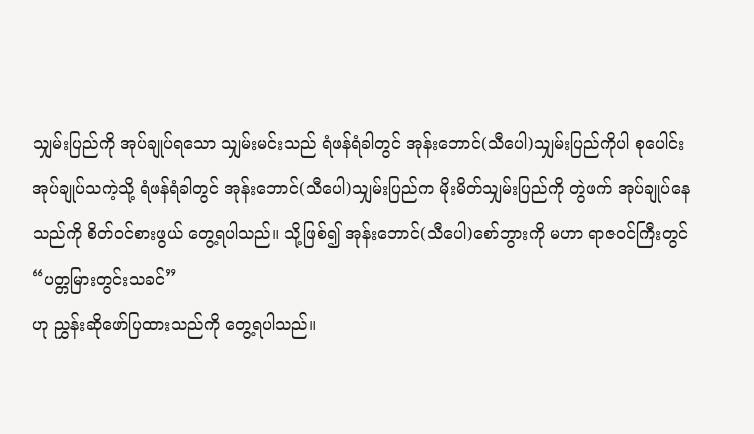သျှမ်းပြည်ကို အုပ်ချုပ်ရသော သျှမ်းမင်းသည် ရံဖန်ရံခါတွင် အုန်းဘောင်(သီပေါ)သျှမ်းပြည်ကိုပါ စုပေါင်း အုပ်ချုပ်သကဲ့သို့ ရံဖန်ရံခါတွင် အုန်းဘောင်(သီပေါ)သျှမ်းပြည်က မိုးမိတ်သျှမ်းပြည်ကို တွဲဖက် အုပ်ချုပ်နေသည်ကို စိတ်ဝင်စားဖွယ် တွေ့ရပါသည်။ သို့ဖြစ်၍ အုန်းဘောင်(သီပေါ)စော်ဘွားကို မဟာ ရာဇဝင်ကြီးတွင်
“ပတ္တမြားတွင်းသခင်”
ဟု ညွှန်းဆိုဖော်ပြထားသည်ကို တွေ့ရပါသည်။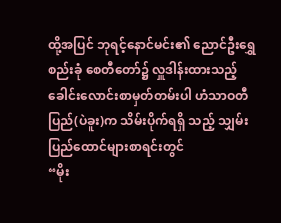ထို့အပြင် ဘုရင့်နောင်မင်း၏ ညောင်ဦးရွှေစည်းခုံ စေတီတော်၌ လှူဒါန်းထားသည့် ခေါင်းလောင်းစာမှတ်တမ်းပါ ဟံသာဝတီပြည်(ပဲခူး)က သိမ်းပိုက်ရရှိ သည့် သျှမ်းပြည်ထောင်များစာရင်းတွင်
“မိုး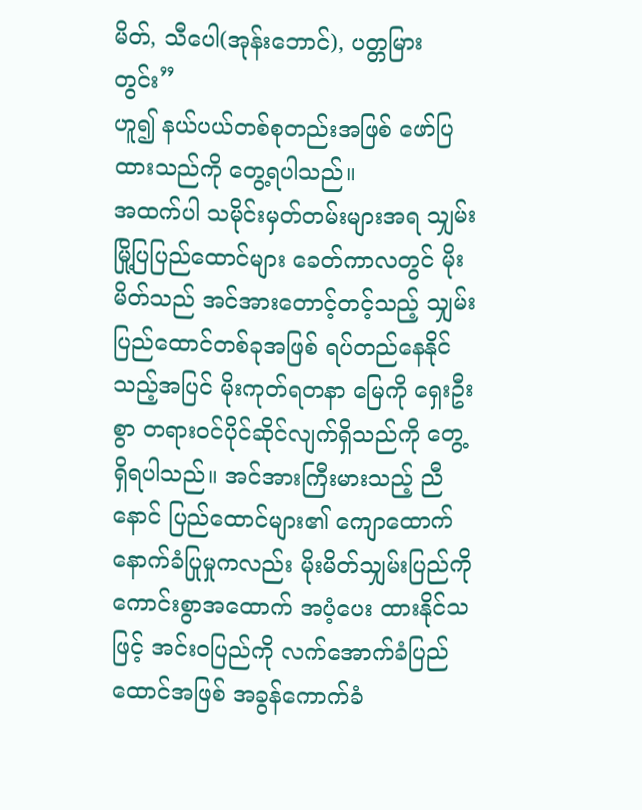မိတ်, သီပေါ(အုန်းဘောင်), ပတ္တမြားတွင်း”
ဟူ၍ နယ်ပယ်တစ်စုတည်းအဖြစ် ဖော်ပြထားသည်ကို တွေ့ရပါသည်။
အထက်ပါ သမိုင်းမှတ်တမ်းများအရ သျှမ်းမြို့ပြပြည်ထောင်များ ခေတ်ကာလတွင် မိုးမိတ်သည် အင်အားတောင့်တင့်သည့် သျှမ်းပြည်ထောင်တစ်ခုအဖြစ် ရပ်တည်နေနိုင်သည့်အပြင် မိုးကုတ်ရတနာ မြေကို ရှေးဦးစွာ တရားဝင်ပိုင်ဆိုင်လျက်ရှိသည်ကို တွေ့ရှိရပါသည်။ အင်အားကြီးမားသည့် ညီနောင် ပြည်ထောင်များ၏ ကျောထောက်နောက်ခံပြုမှုကလည်း မိုးမိတ်သျှမ်းပြည်ကို ကောင်းစွာအထောက် အပံ့ပေး ထားနိုင်သဖြင့် အင်းဝပြည်ကို လက်အောက်ခံပြည်ထောင်အဖြစ် အခွန်ကောက်ခံ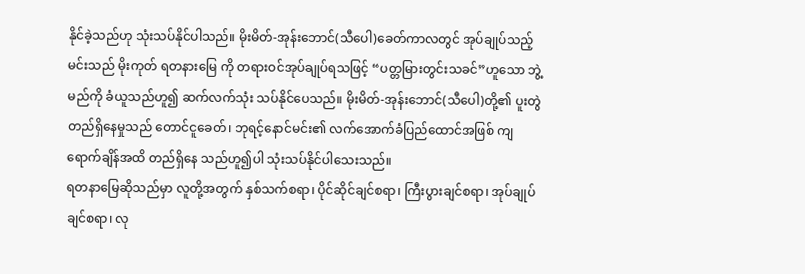နိုင်ခဲ့သည်ဟု သုံးသပ်နိုင်ပါသည်။ မိုးမိတ်-အုန်းဘောင်(သီပေါ)ခေတ်ကာလတွင် အုပ်ချုပ်သည့်မင်းသည် မိုးကုတ် ရတနားမြေ ကို တရားဝင်အုပ်ချုပ်ရသဖြင့် “ပတ္တမြားတွင်းသခင်”ဟူသော ဘွဲ့မည်ကို ခံယူသည်ဟူ၍ ဆက်လက်သုံး သပ်နိုင်ပေသည်။ မိုးမိတ်-အုန်းဘောင်(သီပေါ)တို့၏ ပူးတွဲတည်ရှိနေမှုသည် တောင်ငူခေတ်၊ ဘုရင့်နောင်မင်း၏ လက်အောက်ခံပြည်ထောင်အဖြစ် ကျရောက်ချိန်အထိ တည်ရှိနေ သည်ဟူ၍ပါ သုံးသပ်နိုင်ပါသေးသည်။
ရတနာမြေဆိုသည်မှာ လူတို့အတွက် နှစ်သက်စရာ၊ ပိုင်ဆိုင်ချင်စရာ၊ ကြီးပွားချင်စရာ၊ အုပ်ချုပ် ချင်စရာ၊ လု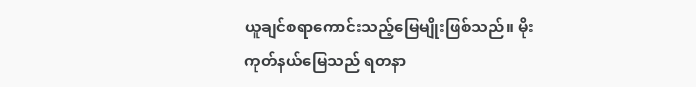ယူချင်စရာကောင်းသည့်မြေမျိုးဖြစ်သည်။ မိုးကုတ်နယ်မြေသည် ရတနာ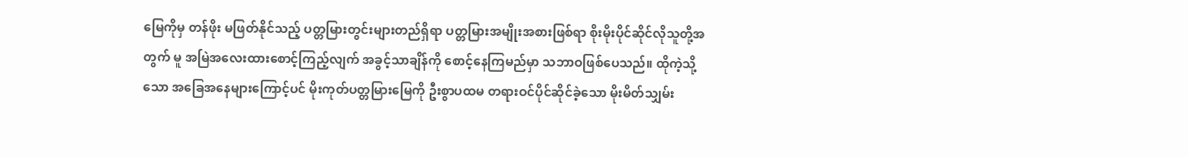မြေကိုမှ တန်ဖိုး မဖြတ်နိုင်သည့် ပတ္တမြားတွင်းများတည်ရှိရာ ပတ္တမြားအမျိုးအစားဖြစ်ရာ စိုးမိုးပိုင်ဆိုင်လိုသူတို့အတွက် မူ အမြဲအလေးထားစောင့်ကြည့်လျက် အခွင့်သာချိန်ကို စောင့်နေကြမည်မှာ သဘာဝဖြစ်ပေသည်။ ထိုကဲ့သို့သော အခြေအနေများကြောင့်ပင် မိုးကုတ်ပတ္တမြားမြေကို ဦးစွာပထမ တရားဝင်ပိုင်ဆိုင်ခဲ့သော မိုးမိတ်သျှမ်း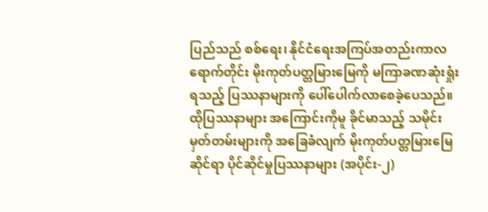ပြည်သည် စစ်ရေး၊ နိုင်ငံရေးအကြပ်အတည်းကာလရောက်တိုင်း မိုးကုတ်ပတ္တမြားမြေကို မကြာခဏဆုံးရှုံးရသည့် ပြဿနာများကို ပေါ်ပေါက်လာစေခဲ့ပေသည်။ ထိုပြဿနာများ အကြောင်းကိုမူ ခိုင်မာသည့် သမိုင်းမှတ်တမ်းများကို အခြေခံလျက် မိုးကုတ်ပတ္တမြားမြေဆိုင်ရာ ပိုင်ဆိုင်မှုပြဿနာများ (အပိုင်း-၂)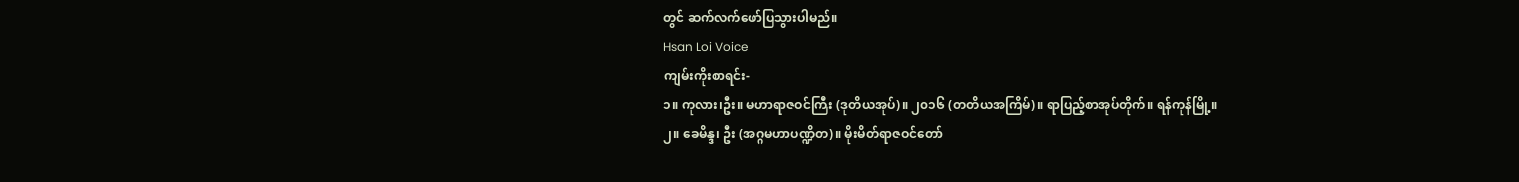တွင် ဆက်လက်ဖော်ပြသွားပါမည်။
Hsan Loi Voice
ကျမ်းကိုးစာရင်း-
၁။ ကုလား၊ဦး။ မဟာရာဇဝင်ကြီး (ဒုတိယအုပ်)။ ၂၀၁၆ (တတိယအကြိမ်)။ ရာပြည့်စာအုပ်တိုက်။ ရန်ကုန်မြို့။
၂။ ခေမိန္ဒ၊ ဦး (အဂ္ဂမဟာပဏ္ဍိတ)။ မိုးမိတ်ရာဇဝင်တော်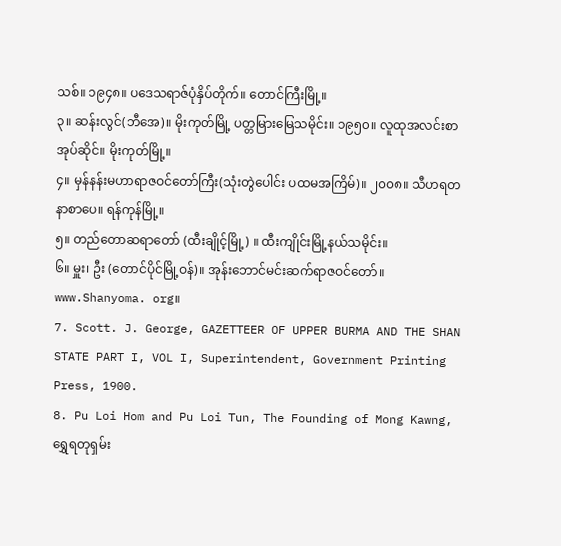သစ်။ ၁၉၄၈။ ပဒေသရာဇ်ပုံနှိပ်တိုက်။ တောင်ကြီးမြို့။
၃။ ဆန်းလွင်(ဘီအေ)။ မိုးကုတ်မြို့ ပတ္တမြားမြေသမိုင်း။ ၁၉၅၀။ လူထုအလင်းစာအုပ်ဆိုင်။ မိုးကုတ်မြို့။
၄။ မှန်နန်းမဟာရာဇဝင်တော်ကြီး(သုံးတွဲပေါင်း ပထမအကြိမ်)။ ၂၀၀၈။ သီဟရတနာစာပေ။ ရန်ကုန်မြို့။
၅။ တည်တောဆရာတော် (ထီးချိုင့်မြို့) ။ ထီးကျိုင်းမြို့နယ်သမိုင်း။
၆။ မှူး၊ ဦး (တောင်ပိုင်မြို့ဝန်)။ အုန်းဘောင်မင်းဆက်ရာဇဝင်တော်။ www.Shanyoma. org။
7. Scott. J. George, GAZETTEER OF UPPER BURMA AND THE SHAN STATE PART I, VOL I, Superintendent, Government Printing Press, 1900.
8. Pu Loi Hom and Pu Loi Tun, The Founding of Mong Kawng, ရွှေရတုရှမ်း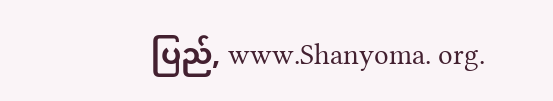ပြည်, www.Shanyoma. org.